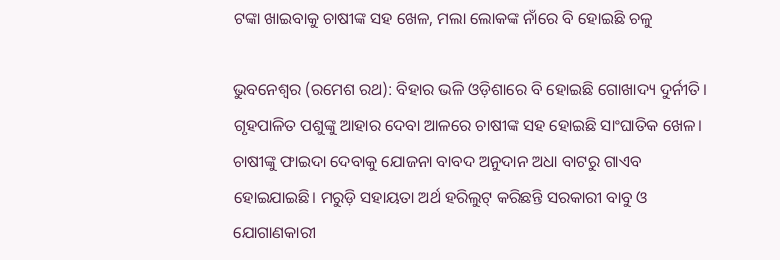ଟଙ୍କା ଖାଇବାକୁ ଚାଷୀଙ୍କ ସହ ଖେଳ, ମଲା ଲୋକଙ୍କ ନାଁରେ ବି ହୋଇଛି ଚଳୁ

ଭୁବନେଶ୍ୱର (ରମେଶ ରଥ): ବିହାର ଭଳି ଓଡ଼ିଶାରେ ବି ହୋଇଛି ଗୋଖାଦ୍ୟ ଦୁର୍ନୀତି। ଗୃହପାଳିତ ପଶୁଙ୍କୁ ଆହାର ଦେବା ଆଳରେ ଚାଷୀଙ୍କ ସହ ହୋଇଛି ସାଂଘାତିକ ଖେଳ। ଚାଷୀଙ୍କୁ ଫାଇଦା ଦେବାକୁ ଯୋଜନା ବାବଦ ଅନୁଦାନ ଅଧା ବାଟରୁ ଗାଏବ ହୋଇଯାଇଛି। ମରୁଡ଼ି ସହାୟତା ଅର୍ଥ ହରିଲୁଟ୍ କରିଛନ୍ତି ସରକାରୀ ବାବୁ ଓ ଯୋଗାଣକାରୀ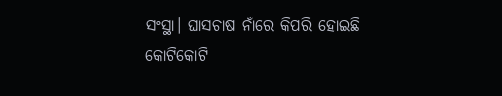ସଂସ୍ଥା। ଘାସଚାଷ ନାଁରେ କିପରି ହୋଇଛି କୋଟିକୋଟି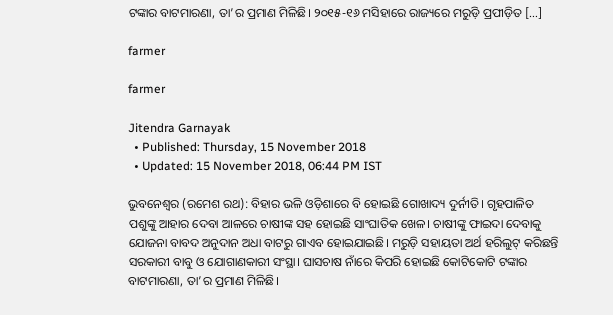ଟଙ୍କାର ବାଟମାରଣା, ତା’ର ପ୍ରମାଣ ମିଳିଛି। ୨୦୧୫-୧୬ ମସିହାରେ ରାଜ୍ୟରେ ମରୁଡ଼ି ପ୍ରପୀଡ଼ିତ […]

farmer

farmer

Jitendra Garnayak
  • Published: Thursday, 15 November 2018
  • Updated: 15 November 2018, 06:44 PM IST

ଭୁବନେଶ୍ୱର (ରମେଶ ରଥ): ବିହାର ଭଳି ଓଡ଼ିଶାରେ ବି ହୋଇଛି ଗୋଖାଦ୍ୟ ଦୁର୍ନୀତି। ଗୃହପାଳିତ ପଶୁଙ୍କୁ ଆହାର ଦେବା ଆଳରେ ଚାଷୀଙ୍କ ସହ ହୋଇଛି ସାଂଘାତିକ ଖେଳ। ଚାଷୀଙ୍କୁ ଫାଇଦା ଦେବାକୁ ଯୋଜନା ବାବଦ ଅନୁଦାନ ଅଧା ବାଟରୁ ଗାଏବ ହୋଇଯାଇଛି। ମରୁଡ଼ି ସହାୟତା ଅର୍ଥ ହରିଲୁଟ୍ କରିଛନ୍ତି ସରକାରୀ ବାବୁ ଓ ଯୋଗାଣକାରୀ ସଂସ୍ଥା। ଘାସଚାଷ ନାଁରେ କିପରି ହୋଇଛି କୋଟିକୋଟି ଟଙ୍କାର ବାଟମାରଣା, ତା’ର ପ୍ରମାଣ ମିଳିଛି।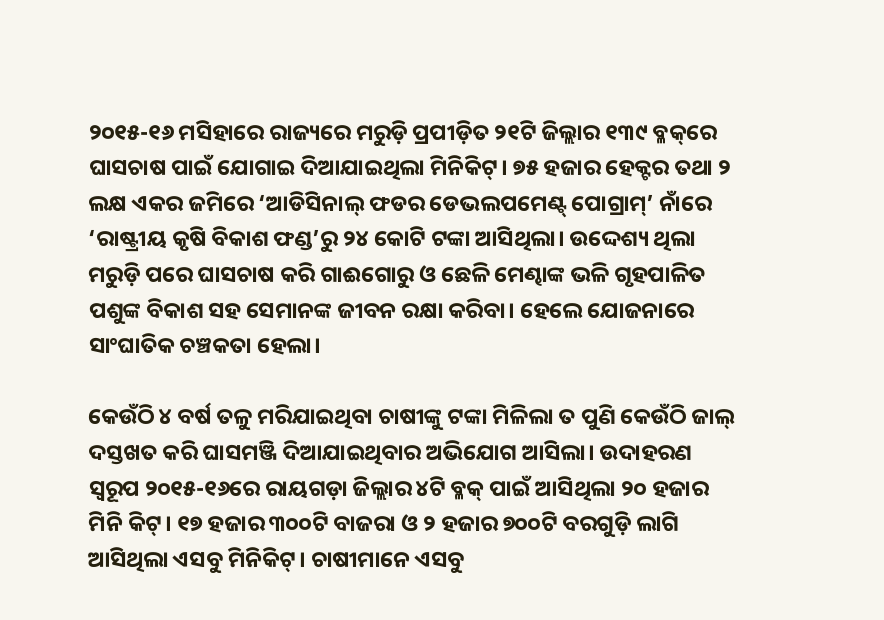୨୦୧୫-୧୬ ମସିହାରେ ରାଜ୍ୟରେ ମରୁଡ଼ି ପ୍ରପୀଡ଼ିତ ୨୧ଟି ଜିଲ୍ଲାର ୧୩୯ ବ୍ଳକ୍‌ରେ ଘାସଚାଷ ପାଇଁ ଯୋଗାଇ ଦିଆଯାଇଥିଲା ମିନିକିଟ୍। ୭୫ ହଜାର ହେକ୍ଟର ତଥା ୨ ଲକ୍ଷ ଏକର ଜମିରେ ‘ଆଡିସିନାଲ୍‌ ଫଡର ଡେଭଲପମେଣ୍ଟ୍ ପୋଗ୍ରାମ୍‌’ ନାଁରେ ‘ରାଷ୍ଟ୍ରୀୟ କୃଷି ବିକାଶ ଫଣ୍ଡ’ରୁ ୨୪ କୋଟି ଟଙ୍କା ଆସିଥିଲା। ଉଦ୍ଦେଶ୍ୟ ଥିଲା ମରୁଡ଼ି ପରେ ଘାସଚାଷ କରି ଗାଈଗୋରୁ ଓ ଛେଳି ମେଣ୍ଢାଙ୍କ ଭଳି ଗୃହପାଳିତ ପଶୁଙ୍କ ବିକାଶ ସହ ସେମାନଙ୍କ ଜୀବନ ରକ୍ଷା କରିବା। ହେଲେ ଯୋଜନାରେ ସାଂଘାତିକ ଚଞ୍ଚକତା ହେଲା।

କେଉଁଠି ୪ ବର୍ଷ ତଳୁ ମରିଯାଇଥିବା ଚାଷୀଙ୍କୁ ଟଙ୍କା ମିଳିଲା ତ ପୁଣି କେଉଁଠି ଜାଲ୍ ଦସ୍ତଖତ କରି ଘାସମଞ୍ଜି ଦିଆଯାଇଥିବାର ଅଭିଯୋଗ ଆସିଲା। ଉଦାହରଣ ସ୍ୱରୂପ ୨୦୧୫-୧୬ରେ ରାୟଗଡ଼ା ଜିଲ୍ଲାର ୪ଟି ବ୍ଳକ୍ ପାଇଁ ଆସିଥିଲା ୨୦ ହଜାର ମିନି କିଟ୍। ୧୭ ହଜାର ୩୦୦ଟି ବାଜରା ଓ ୨ ହଜାର ୭୦୦ଟି ବରଗୁଡ଼ି ଲାଗି ଆସିଥିଲା ଏସବୁ ମିନିକିଟ୍। ଚାଷୀମାନେ ଏସବୁ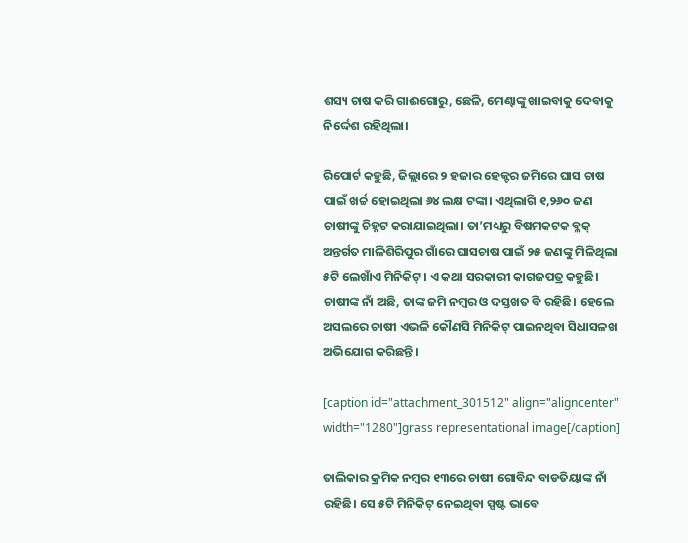ଶସ୍ୟ ଚାଷ କରି ଗାଈଗୋରୁ, ଛେଳି, ମେଣ୍ଢାଙ୍କୁ ଖାଇବାକୁ ଦେବାକୁ ନିର୍ଦ୍ଦେଶ ରହିଥିଲା।

ରିପୋର୍ଟ କହୁଛି, ଜିଲ୍ଲାରେ ୨ ହଜାର ହେକ୍ଟର ଜମିରେ ଘାସ ଚାଷ ପାଇଁ ଖର୍ଚ୍ଚ ହୋଇଥିଲା ୬୪ ଲକ୍ଷ ଟଙ୍କା। ଏଥିଲାଗି ୧,୨୬୦ ଜଣ ଚାଷୀଙ୍କୁ ଚିହ୍ନଟ କରାଯାଇଥିଲା। ତା’ମଧ୍ୟରୁ ବିଷମକଟକ ବ୍ଳକ୍‌ ଅନ୍ତର୍ଗତ ମାଳିଶିରିପୁର ଗାଁରେ ଘାସଚାଷ ପାଇଁ ୨୫ ଜଣଙ୍କୁ ମିଳିଥିଲା ୫ଟି ଲେଖାଁଏ ମିନିକିଟ୍। ଏ କଥା ସରକାରୀ କାଗଜପତ୍ର କହୁଛି। ଚାଷୀଙ୍କ ନାଁ ଅଛି, ତାଙ୍କ ଜମି ନମ୍ବର ଓ ଦସ୍ତଖତ ବି ରହିଛି। ହେଲେ ଅସଲରେ ଚାଷୀ ଏଭଳି କୌଣସି ମିନିକିଟ୍ ପାଇନଥିବା ସିଧାସଳଖ ଅଭିଯୋଗ କରିଛନ୍ତି।

[caption id="attachment_301512" align="aligncenter" width="1280"]grass representational image[/caption]

ତାଲିକାର କ୍ରମିକ ନମ୍ବର ୧୩ରେ ଚାଷୀ ଗୋବିନ୍ଦ ବାଡତିୟାଙ୍କ ନାଁ ରହିଛି। ସେ ୫ଟି ମିନିକିଟ୍ ନେଇଥିବା ସ୍ପଷ୍ଟ ଭାବେ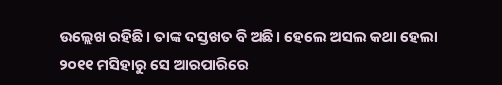ଉଲ୍ଲେଖ ରହିଛି। ତାଙ୍କ ଦସ୍ତଖତ ବି ଅଛି। ହେଲେ ଅସଲ କଥା ହେଲା ୨୦୧୧ ମସିହାରୁ ସେ ଆରପାରିରେ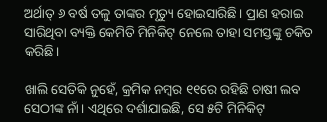ଅର୍ଥାତ୍ ୬ ବର୍ଷ ତଳୁ ତାଙ୍କର ମୃତ୍ୟୁ ହୋଇସାରିଛି। ପ୍ରାଣ ହରାଇ ସାରିଥିବା ବ୍ୟକ୍ତି କେମିତି ମିନିକିଟ୍ ନେଲେ ତାହା ସମସ୍ତଙ୍କୁ ଚକିତ କରିଛି।

ଖାଲି ସେତିକି ନୁହେଁ, କ୍ରମିକ ନମ୍ବର ୧୧ରେ ରହିଛି ଚାଷୀ ଲବ ସେଠୀଙ୍କ ନାଁ। ଏଥିରେ ଦର୍ଶାଯାଇଛି, ସେ ୫ଟି ମିନିକିଟ୍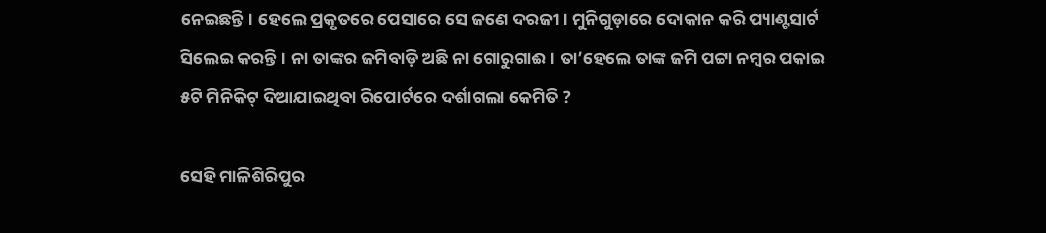ନେଇଛନ୍ତି। ହେଲେ ପ୍ରକୃତରେ ପେସାରେ ସେ ଜଣେ ଦରଜୀ। ମୁନିଗୁଡ଼ାରେ ଦୋକାନ କରି ପ୍ୟାଣ୍ଟସାର୍ଟ ସିଲେଇ କରନ୍ତି। ନା ତାଙ୍କର ଜମିବାଡ଼ି ଅଛି ନା ଗୋରୁଗାଈ। ତା’ହେଲେ ତାଙ୍କ ଜମି ପଟ୍ଟା ନମ୍ବର ପକାଇ ୫ଟି ମିନିକିଟ୍ ଦିଆଯାଇଥିବା ରିପୋର୍ଟରେ ଦର୍ଶାଗଲା କେମିତି ?

ସେହି ମାଳିଶିରିପୁର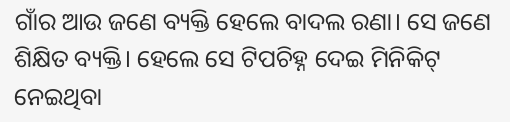ଗାଁର ଆଉ ଜଣେ ବ୍ୟକ୍ତି ହେଲେ ବାଦଲ ରଣା। ସେ ଜଣେ ଶିକ୍ଷିତ ବ୍ୟକ୍ତି। ହେଲେ ସେ ଟିପଚିହ୍ନ ଦେଇ ମିନିକିଟ୍ ନେଇଥିବା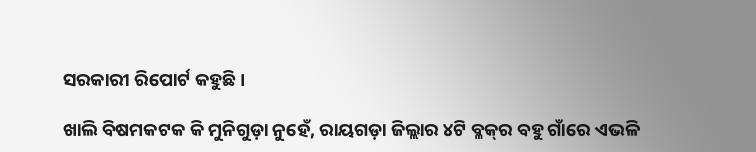ସରକାରୀ ରିପୋର୍ଟ କହୁଛି।

ଖାଲି ବିଷମକଟକ କି ମୁନିଗୁଡ଼ା ନୁହେଁ, ରାୟଗଡ଼ା ଜିଲ୍ଲାର ୪ଟି ବ୍ଳକ୍‌ର ବହୁ ଗାଁରେ ଏଭଳି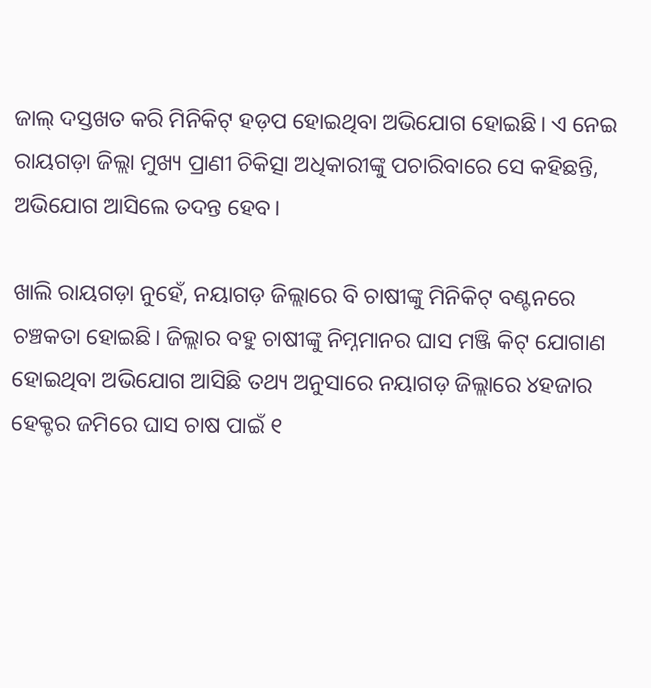ଜାଲ୍ ଦସ୍ତଖତ କରି ମିନିକିଟ୍ ହଡ଼ପ ହୋଇଥିବା ଅଭିଯୋଗ ହୋଇଛି। ଏ ନେଇ ରାୟଗଡ଼ା ଜିଲ୍ଲା ମୁଖ୍ୟ ପ୍ରାଣୀ ଚିକିତ୍ସା ଅଧିକାରୀଙ୍କୁ ପଚାରିବାରେ ସେ କହିଛନ୍ତି, ଅଭିଯୋଗ ଆସିଲେ ତଦନ୍ତ ହେବ।

ଖାଲି ରାୟଗଡ଼ା ନୁହେଁ, ନୟାଗଡ଼ ଜିଲ୍ଲାରେ ବି ଚାଷୀଙ୍କୁ ମିନିକିଟ୍ ବଣ୍ଟନରେ ଚଞ୍ଚକତା ହୋଇଛି। ଜିଲ୍ଲାର ବହୁ ଚାଷୀଙ୍କୁ ନିମ୍ନମାନର ଘାସ ମଞ୍ଜି କିଟ୍ ଯୋଗାଣ ହୋଇଥିବା ଅଭିଯୋଗ ଆସିଛି ତଥ୍ୟ ଅନୁସାରେ ନୟାଗଡ଼ ଜିଲ୍ଲାରେ ୪ହଜାର ହେକ୍ଟର ଜମିରେ ଘାସ ଚାଷ ପାଇଁ ୧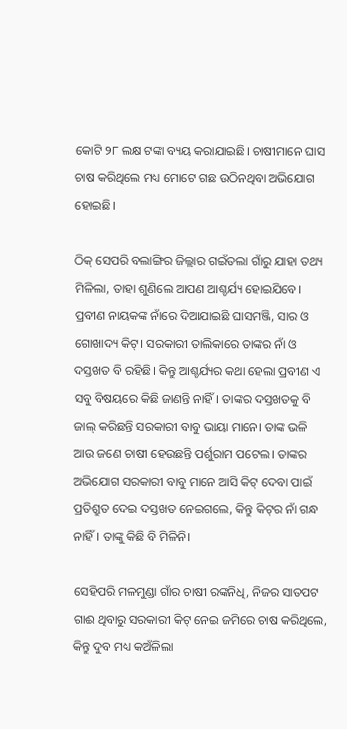କୋଟି ୨୮ ଲକ୍ଷ ଟଙ୍କା ବ୍ୟୟ କରାଯାଇଛି। ଚାଷୀମାନେ ଘାସ ଚାଷ କରିଥିଲେ ମଧ୍ୟ ମୋଟେ ଗଛ ଉଠିନଥିବା ଅଭିଯୋଗ ହୋଇଛି।

ଠିକ୍ ସେପରି ବଲାଙ୍ଗିର ଜିଲ୍ଲାର ଗଇଁତଲା ଗାଁରୁ ଯାହା ତଥ୍ୟ ମିଳିଲା, ତାହା ଶୁଣିଲେ ଆପଣ ଆଶ୍ଚର୍ଯ୍ୟ ହୋଇଯିବେ। ପ୍ରବୀଣ ନାୟକଙ୍କ ନାଁରେ ଦିଆଯାଇଛି ଘାସମଞ୍ଜି, ସାର ଓ ଗୋଖାଦ୍ୟ କିଟ୍। ସରକାରୀ ତାଲିକାରେ ତାଙ୍କର ନାଁ ଓ ଦସ୍ତଖତ ବି ରହିଛି। କିନ୍ତୁ ଆଶ୍ଚର୍ଯ୍ୟର କଥା ହେଲା ପ୍ରବୀଣ ଏ ସବୁ ବିଷୟରେ କିଛି ଜାଣନ୍ତି ନାହିଁ। ତାଙ୍କର ଦସ୍ତଖତକୁ ବି ଜାଲ୍ କରିଛନ୍ତି ସରକାରୀ ବାବୁ ଭାୟା ମାନେ। ତାଙ୍କ ଭଳି ଆଉ ଜଣେ ଚାଷୀ ହେଉଛନ୍ତି ପର୍ଶୁରାମ ପଟେଲ। ତାଙ୍କର ଅଭିଯୋଗ ସରକାରୀ ବାବୁ ମାନେ ଆସି କିଟ୍ ଦେବା ପାଇଁ ପ୍ରତିଶ୍ରୁତ ଦେଇ ଦସ୍ତଖତ ନେଇଗଲେ, କିନ୍ତୁ କିଟ୍‌ର ନାଁ ଗନ୍ଧ ନାହିଁ। ତାଙ୍କୁ କିଛି ବି ମିଳିନି।

ସେହିପରି ମଳମୁଣ୍ଡା ଗାଁର ଚାଷୀ ରଙ୍କନିଧି, ନିଜର ସାତପଟ ଗାଈ ଥିବାରୁ ସରକାରୀ କିଟ୍ ନେଇ ଜମିରେ ଚାଷ କରିଥିଲେ, କିନ୍ତୁ ଦୁବ ମଧ୍ୟ କଅଁଳିଲା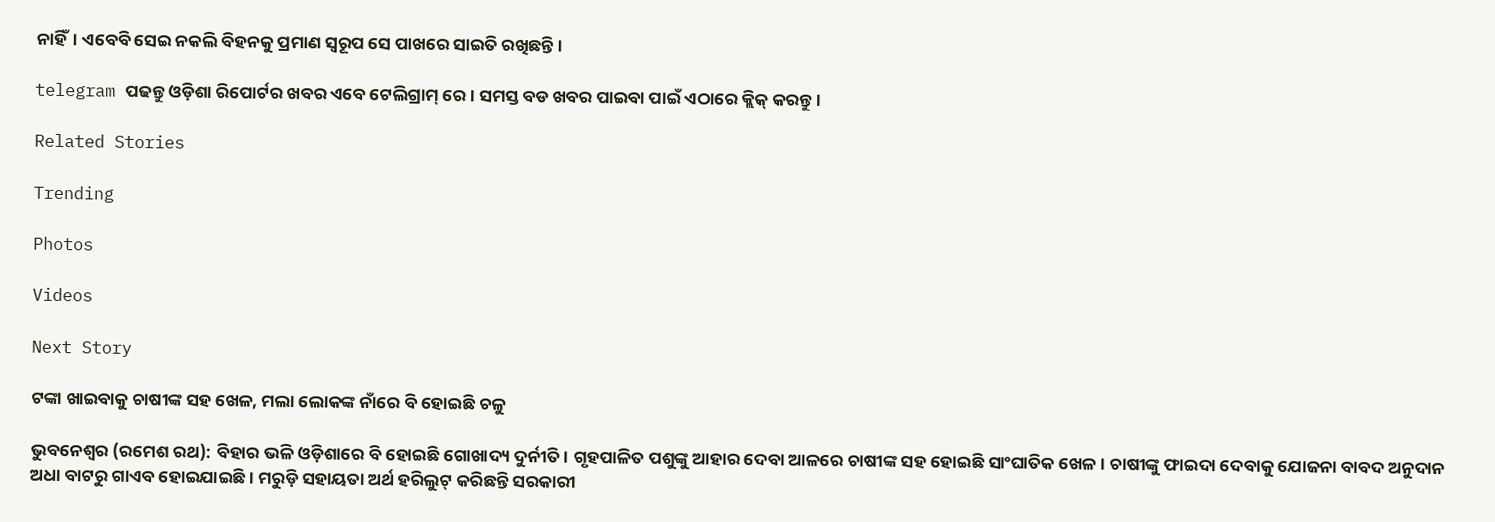ନାହିଁ। ଏବେବି ସେଇ ନକଲି ବିହନକୁ ପ୍ରମାଣ ସ୍ୱରୂପ ସେ ପାଖରେ ସାଇତି ରଖିଛନ୍ତି।

telegram ପଢନ୍ତୁ ଓଡ଼ିଶା ରିପୋର୍ଟର ଖବର ଏବେ ଟେଲିଗ୍ରାମ୍ ରେ। ସମସ୍ତ ବଡ ଖବର ପାଇବା ପାଇଁ ଏଠାରେ କ୍ଲିକ୍ କରନ୍ତୁ।

Related Stories

Trending

Photos

Videos

Next Story

ଟଙ୍କା ଖାଇବାକୁ ଚାଷୀଙ୍କ ସହ ଖେଳ, ମଲା ଲୋକଙ୍କ ନାଁରେ ବି ହୋଇଛି ଚଳୁ

ଭୁବନେଶ୍ୱର (ରମେଶ ରଥ): ବିହାର ଭଳି ଓଡ଼ିଶାରେ ବି ହୋଇଛି ଗୋଖାଦ୍ୟ ଦୁର୍ନୀତି। ଗୃହପାଳିତ ପଶୁଙ୍କୁ ଆହାର ଦେବା ଆଳରେ ଚାଷୀଙ୍କ ସହ ହୋଇଛି ସାଂଘାତିକ ଖେଳ। ଚାଷୀଙ୍କୁ ଫାଇଦା ଦେବାକୁ ଯୋଜନା ବାବଦ ଅନୁଦାନ ଅଧା ବାଟରୁ ଗାଏବ ହୋଇଯାଇଛି। ମରୁଡ଼ି ସହାୟତା ଅର୍ଥ ହରିଲୁଟ୍ କରିଛନ୍ତି ସରକାରୀ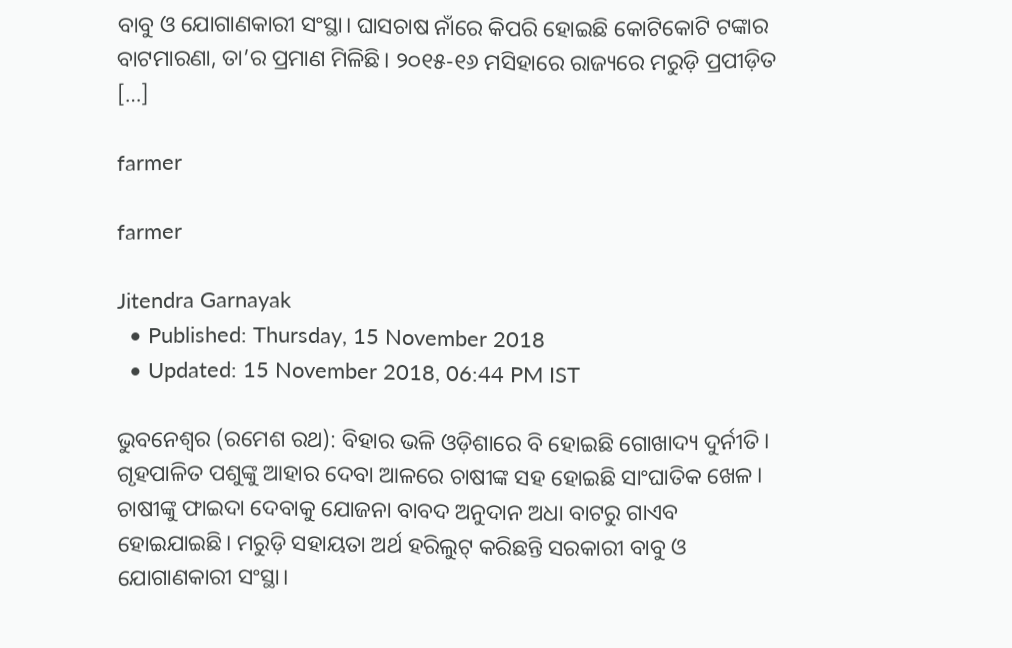ବାବୁ ଓ ଯୋଗାଣକାରୀ ସଂସ୍ଥା। ଘାସଚାଷ ନାଁରେ କିପରି ହୋଇଛି କୋଟିକୋଟି ଟଙ୍କାର ବାଟମାରଣା, ତା’ର ପ୍ରମାଣ ମିଳିଛି। ୨୦୧୫-୧୬ ମସିହାରେ ରାଜ୍ୟରେ ମରୁଡ଼ି ପ୍ରପୀଡ଼ିତ […]

farmer

farmer

Jitendra Garnayak
  • Published: Thursday, 15 November 2018
  • Updated: 15 November 2018, 06:44 PM IST

ଭୁବନେଶ୍ୱର (ରମେଶ ରଥ): ବିହାର ଭଳି ଓଡ଼ିଶାରେ ବି ହୋଇଛି ଗୋଖାଦ୍ୟ ଦୁର୍ନୀତି। ଗୃହପାଳିତ ପଶୁଙ୍କୁ ଆହାର ଦେବା ଆଳରେ ଚାଷୀଙ୍କ ସହ ହୋଇଛି ସାଂଘାତିକ ଖେଳ। ଚାଷୀଙ୍କୁ ଫାଇଦା ଦେବାକୁ ଯୋଜନା ବାବଦ ଅନୁଦାନ ଅଧା ବାଟରୁ ଗାଏବ ହୋଇଯାଇଛି। ମରୁଡ଼ି ସହାୟତା ଅର୍ଥ ହରିଲୁଟ୍ କରିଛନ୍ତି ସରକାରୀ ବାବୁ ଓ ଯୋଗାଣକାରୀ ସଂସ୍ଥା।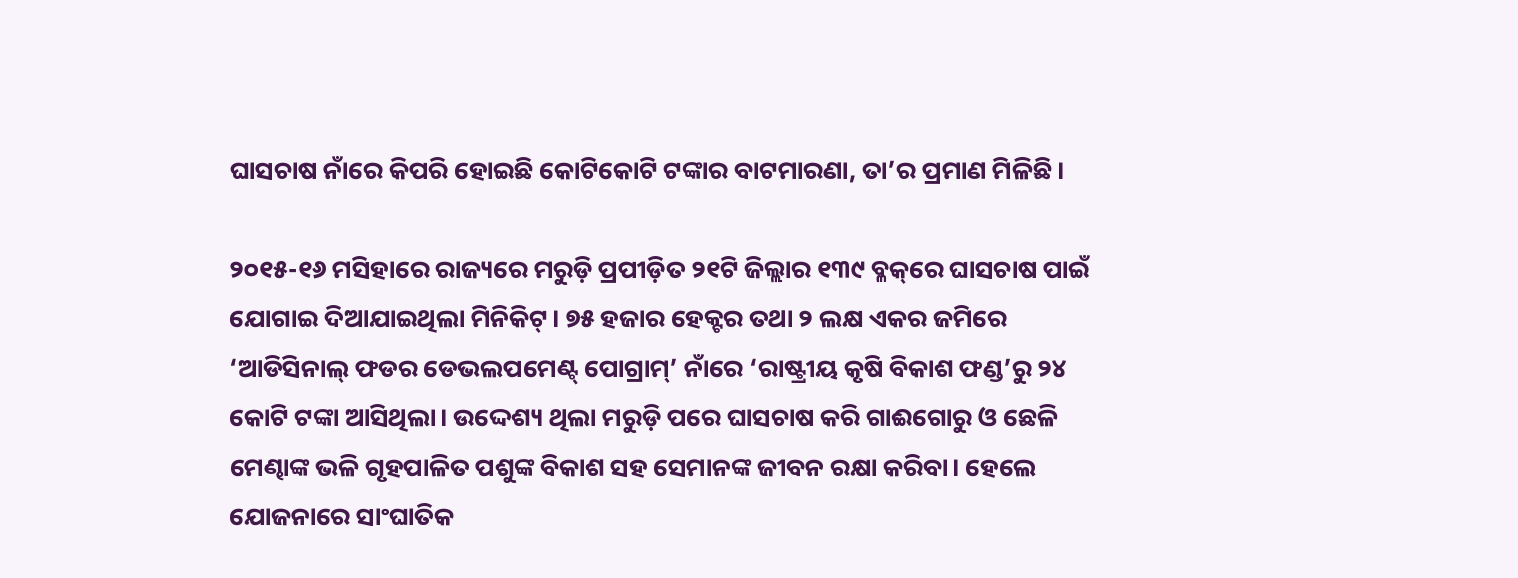ଘାସଚାଷ ନାଁରେ କିପରି ହୋଇଛି କୋଟିକୋଟି ଟଙ୍କାର ବାଟମାରଣା, ତା’ର ପ୍ରମାଣ ମିଳିଛି।

୨୦୧୫-୧୬ ମସିହାରେ ରାଜ୍ୟରେ ମରୁଡ଼ି ପ୍ରପୀଡ଼ିତ ୨୧ଟି ଜିଲ୍ଲାର ୧୩୯ ବ୍ଳକ୍‌ରେ ଘାସଚାଷ ପାଇଁ ଯୋଗାଇ ଦିଆଯାଇଥିଲା ମିନିକିଟ୍। ୭୫ ହଜାର ହେକ୍ଟର ତଥା ୨ ଲକ୍ଷ ଏକର ଜମିରେ ‘ଆଡିସିନାଲ୍‌ ଫଡର ଡେଭଲପମେଣ୍ଟ୍ ପୋଗ୍ରାମ୍‌’ ନାଁରେ ‘ରାଷ୍ଟ୍ରୀୟ କୃଷି ବିକାଶ ଫଣ୍ଡ’ରୁ ୨୪ କୋଟି ଟଙ୍କା ଆସିଥିଲା। ଉଦ୍ଦେଶ୍ୟ ଥିଲା ମରୁଡ଼ି ପରେ ଘାସଚାଷ କରି ଗାଈଗୋରୁ ଓ ଛେଳି ମେଣ୍ଢାଙ୍କ ଭଳି ଗୃହପାଳିତ ପଶୁଙ୍କ ବିକାଶ ସହ ସେମାନଙ୍କ ଜୀବନ ରକ୍ଷା କରିବା। ହେଲେ ଯୋଜନାରେ ସାଂଘାତିକ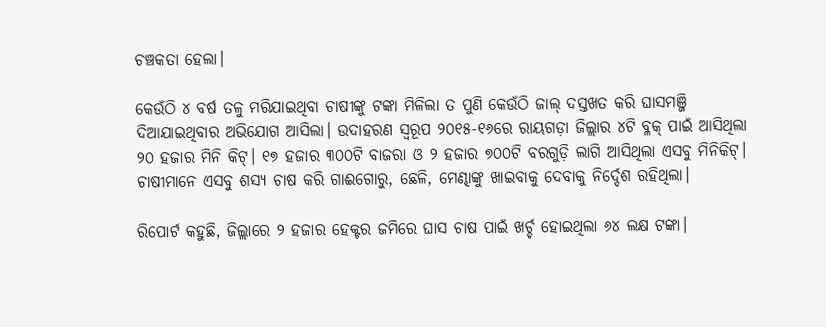ଚଞ୍ଚକତା ହେଲା।

କେଉଁଠି ୪ ବର୍ଷ ତଳୁ ମରିଯାଇଥିବା ଚାଷୀଙ୍କୁ ଟଙ୍କା ମିଳିଲା ତ ପୁଣି କେଉଁଠି ଜାଲ୍ ଦସ୍ତଖତ କରି ଘାସମଞ୍ଜି ଦିଆଯାଇଥିବାର ଅଭିଯୋଗ ଆସିଲା। ଉଦାହରଣ ସ୍ୱରୂପ ୨୦୧୫-୧୬ରେ ରାୟଗଡ଼ା ଜିଲ୍ଲାର ୪ଟି ବ୍ଳକ୍ ପାଇଁ ଆସିଥିଲା ୨୦ ହଜାର ମିନି କିଟ୍। ୧୭ ହଜାର ୩୦୦ଟି ବାଜରା ଓ ୨ ହଜାର ୭୦୦ଟି ବରଗୁଡ଼ି ଲାଗି ଆସିଥିଲା ଏସବୁ ମିନିକିଟ୍। ଚାଷୀମାନେ ଏସବୁ ଶସ୍ୟ ଚାଷ କରି ଗାଈଗୋରୁ, ଛେଳି, ମେଣ୍ଢାଙ୍କୁ ଖାଇବାକୁ ଦେବାକୁ ନିର୍ଦ୍ଦେଶ ରହିଥିଲା।

ରିପୋର୍ଟ କହୁଛି, ଜିଲ୍ଲାରେ ୨ ହଜାର ହେକ୍ଟର ଜମିରେ ଘାସ ଚାଷ ପାଇଁ ଖର୍ଚ୍ଚ ହୋଇଥିଲା ୬୪ ଲକ୍ଷ ଟଙ୍କା।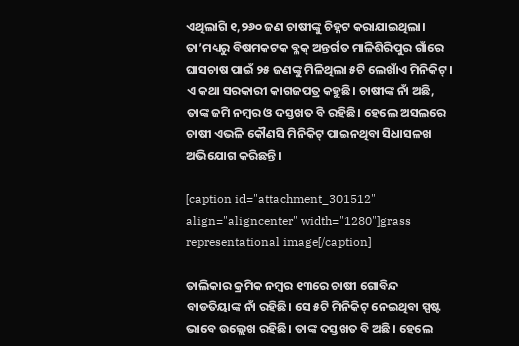ଏଥିଲାଗି ୧,୨୬୦ ଜଣ ଚାଷୀଙ୍କୁ ଚିହ୍ନଟ କରାଯାଇଥିଲା। ତା’ମଧ୍ୟରୁ ବିଷମକଟକ ବ୍ଳକ୍‌ ଅନ୍ତର୍ଗତ ମାଳିଶିରିପୁର ଗାଁରେ ଘାସଚାଷ ପାଇଁ ୨୫ ଜଣଙ୍କୁ ମିଳିଥିଲା ୫ଟି ଲେଖାଁଏ ମିନିକିଟ୍। ଏ କଥା ସରକାରୀ କାଗଜପତ୍ର କହୁଛି। ଚାଷୀଙ୍କ ନାଁ ଅଛି, ତାଙ୍କ ଜମି ନମ୍ବର ଓ ଦସ୍ତଖତ ବି ରହିଛି। ହେଲେ ଅସଲରେ ଚାଷୀ ଏଭଳି କୌଣସି ମିନିକିଟ୍ ପାଇନଥିବା ସିଧାସଳଖ ଅଭିଯୋଗ କରିଛନ୍ତି।

[caption id="attachment_301512" align="aligncenter" width="1280"]grass representational image[/caption]

ତାଲିକାର କ୍ରମିକ ନମ୍ବର ୧୩ରେ ଚାଷୀ ଗୋବିନ୍ଦ ବାଡତିୟାଙ୍କ ନାଁ ରହିଛି। ସେ ୫ଟି ମିନିକିଟ୍ ନେଇଥିବା ସ୍ପଷ୍ଟ ଭାବେ ଉଲ୍ଲେଖ ରହିଛି। ତାଙ୍କ ଦସ୍ତଖତ ବି ଅଛି। ହେଲେ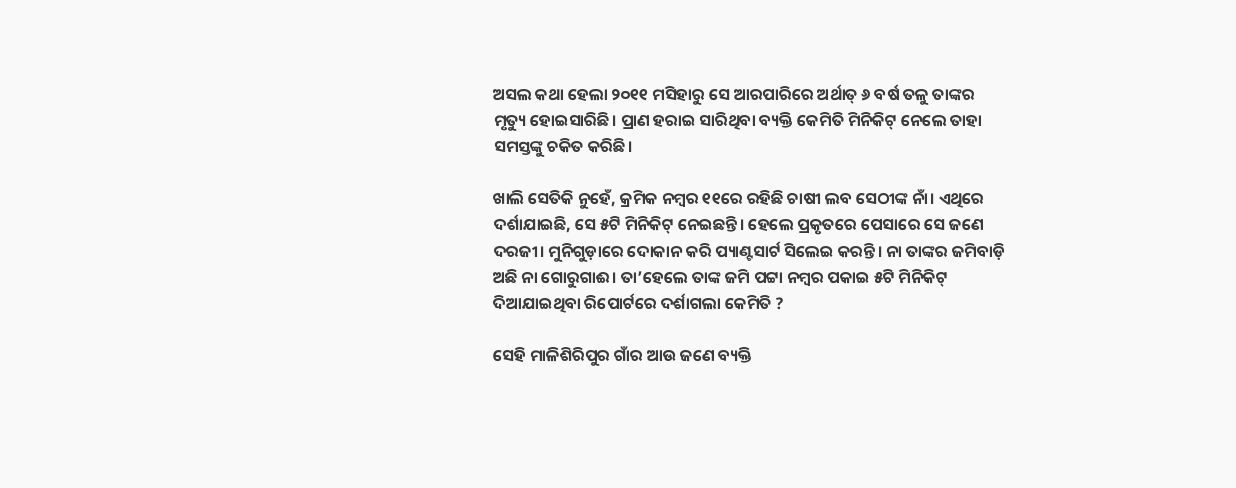ଅସଲ କଥା ହେଲା ୨୦୧୧ ମସିହାରୁ ସେ ଆରପାରିରେ ଅର୍ଥାତ୍ ୬ ବର୍ଷ ତଳୁ ତାଙ୍କର ମୃତ୍ୟୁ ହୋଇସାରିଛି। ପ୍ରାଣ ହରାଇ ସାରିଥିବା ବ୍ୟକ୍ତି କେମିତି ମିନିକିଟ୍ ନେଲେ ତାହା ସମସ୍ତଙ୍କୁ ଚକିତ କରିଛି।

ଖାଲି ସେତିକି ନୁହେଁ, କ୍ରମିକ ନମ୍ବର ୧୧ରେ ରହିଛି ଚାଷୀ ଲବ ସେଠୀଙ୍କ ନାଁ। ଏଥିରେ ଦର୍ଶାଯାଇଛି, ସେ ୫ଟି ମିନିକିଟ୍ ନେଇଛନ୍ତି। ହେଲେ ପ୍ରକୃତରେ ପେସାରେ ସେ ଜଣେ ଦରଜୀ। ମୁନିଗୁଡ଼ାରେ ଦୋକାନ କରି ପ୍ୟାଣ୍ଟସାର୍ଟ ସିଲେଇ କରନ୍ତି। ନା ତାଙ୍କର ଜମିବାଡ଼ି ଅଛି ନା ଗୋରୁଗାଈ। ତା’ହେଲେ ତାଙ୍କ ଜମି ପଟ୍ଟା ନମ୍ବର ପକାଇ ୫ଟି ମିନିକିଟ୍ ଦିଆଯାଇଥିବା ରିପୋର୍ଟରେ ଦର୍ଶାଗଲା କେମିତି ?

ସେହି ମାଳିଶିରିପୁର ଗାଁର ଆଉ ଜଣେ ବ୍ୟକ୍ତି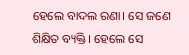ହେଲେ ବାଦଲ ରଣା। ସେ ଜଣେ ଶିକ୍ଷିତ ବ୍ୟକ୍ତି। ହେଲେ ସେ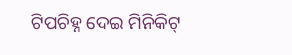ଟିପଚିହ୍ନ ଦେଇ ମିନିକିଟ୍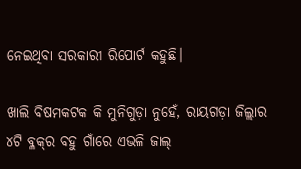ନେଇଥିବା ସରକାରୀ ରିପୋର୍ଟ କହୁଛି।

ଖାଲି ବିଷମକଟକ କି ମୁନିଗୁଡ଼ା ନୁହେଁ, ରାୟଗଡ଼ା ଜିଲ୍ଲାର ୪ଟି ବ୍ଳକ୍‌ର ବହୁ ଗାଁରେ ଏଭଳି ଜାଲ୍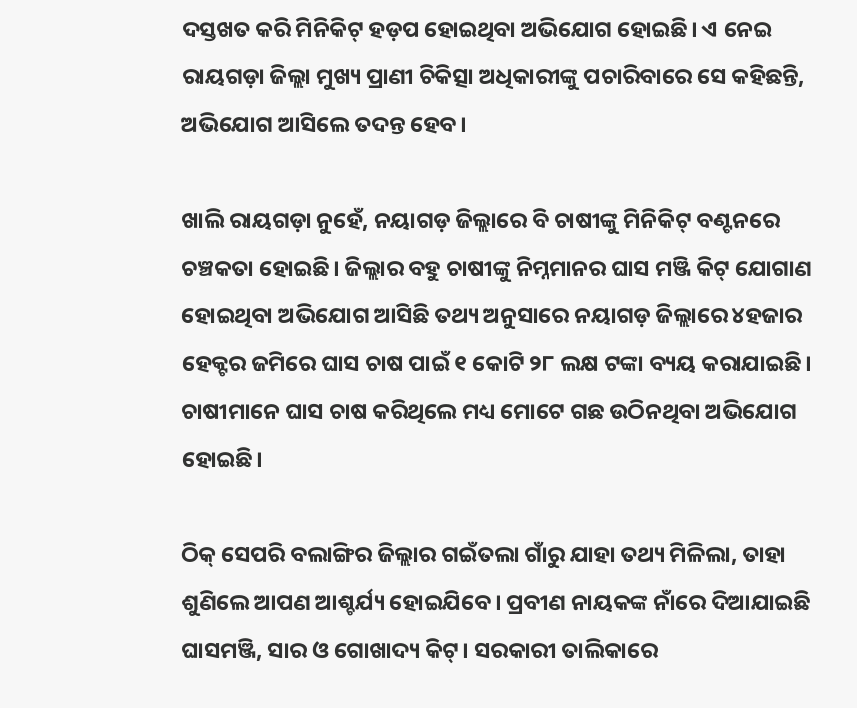ଦସ୍ତଖତ କରି ମିନିକିଟ୍ ହଡ଼ପ ହୋଇଥିବା ଅଭିଯୋଗ ହୋଇଛି। ଏ ନେଇ ରାୟଗଡ଼ା ଜିଲ୍ଲା ମୁଖ୍ୟ ପ୍ରାଣୀ ଚିକିତ୍ସା ଅଧିକାରୀଙ୍କୁ ପଚାରିବାରେ ସେ କହିଛନ୍ତି, ଅଭିଯୋଗ ଆସିଲେ ତଦନ୍ତ ହେବ।

ଖାଲି ରାୟଗଡ଼ା ନୁହେଁ, ନୟାଗଡ଼ ଜିଲ୍ଲାରେ ବି ଚାଷୀଙ୍କୁ ମିନିକିଟ୍ ବଣ୍ଟନରେ ଚଞ୍ଚକତା ହୋଇଛି। ଜିଲ୍ଲାର ବହୁ ଚାଷୀଙ୍କୁ ନିମ୍ନମାନର ଘାସ ମଞ୍ଜି କିଟ୍ ଯୋଗାଣ ହୋଇଥିବା ଅଭିଯୋଗ ଆସିଛି ତଥ୍ୟ ଅନୁସାରେ ନୟାଗଡ଼ ଜିଲ୍ଲାରେ ୪ହଜାର ହେକ୍ଟର ଜମିରେ ଘାସ ଚାଷ ପାଇଁ ୧ କୋଟି ୨୮ ଲକ୍ଷ ଟଙ୍କା ବ୍ୟୟ କରାଯାଇଛି। ଚାଷୀମାନେ ଘାସ ଚାଷ କରିଥିଲେ ମଧ୍ୟ ମୋଟେ ଗଛ ଉଠିନଥିବା ଅଭିଯୋଗ ହୋଇଛି।

ଠିକ୍ ସେପରି ବଲାଙ୍ଗିର ଜିଲ୍ଲାର ଗଇଁତଲା ଗାଁରୁ ଯାହା ତଥ୍ୟ ମିଳିଲା, ତାହା ଶୁଣିଲେ ଆପଣ ଆଶ୍ଚର୍ଯ୍ୟ ହୋଇଯିବେ। ପ୍ରବୀଣ ନାୟକଙ୍କ ନାଁରେ ଦିଆଯାଇଛି ଘାସମଞ୍ଜି, ସାର ଓ ଗୋଖାଦ୍ୟ କିଟ୍। ସରକାରୀ ତାଲିକାରେ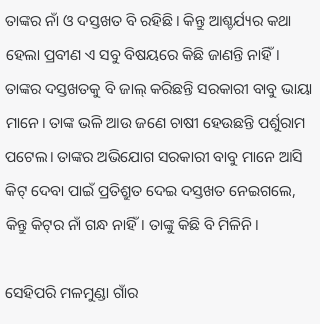ତାଙ୍କର ନାଁ ଓ ଦସ୍ତଖତ ବି ରହିଛି। କିନ୍ତୁ ଆଶ୍ଚର୍ଯ୍ୟର କଥା ହେଲା ପ୍ରବୀଣ ଏ ସବୁ ବିଷୟରେ କିଛି ଜାଣନ୍ତି ନାହିଁ। ତାଙ୍କର ଦସ୍ତଖତକୁ ବି ଜାଲ୍ କରିଛନ୍ତି ସରକାରୀ ବାବୁ ଭାୟା ମାନେ। ତାଙ୍କ ଭଳି ଆଉ ଜଣେ ଚାଷୀ ହେଉଛନ୍ତି ପର୍ଶୁରାମ ପଟେଲ। ତାଙ୍କର ଅଭିଯୋଗ ସରକାରୀ ବାବୁ ମାନେ ଆସି କିଟ୍ ଦେବା ପାଇଁ ପ୍ରତିଶ୍ରୁତ ଦେଇ ଦସ୍ତଖତ ନେଇଗଲେ, କିନ୍ତୁ କିଟ୍‌ର ନାଁ ଗନ୍ଧ ନାହିଁ। ତାଙ୍କୁ କିଛି ବି ମିଳିନି।

ସେହିପରି ମଳମୁଣ୍ଡା ଗାଁର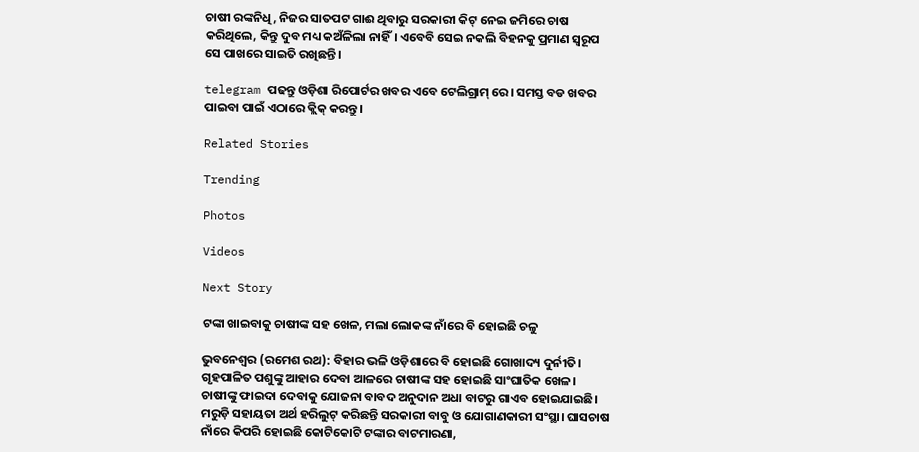ଚାଷୀ ରଙ୍କନିଧି, ନିଜର ସାତପଟ ଗାଈ ଥିବାରୁ ସରକାରୀ କିଟ୍ ନେଇ ଜମିରେ ଚାଷ କରିଥିଲେ, କିନ୍ତୁ ଦୁବ ମଧ୍ୟ କଅଁଳିଲା ନାହିଁ। ଏବେବି ସେଇ ନକଲି ବିହନକୁ ପ୍ରମାଣ ସ୍ୱରୂପ ସେ ପାଖରେ ସାଇତି ରଖିଛନ୍ତି।

telegram ପଢନ୍ତୁ ଓଡ଼ିଶା ରିପୋର୍ଟର ଖବର ଏବେ ଟେଲିଗ୍ରାମ୍ ରେ। ସମସ୍ତ ବଡ ଖବର ପାଇବା ପାଇଁ ଏଠାରେ କ୍ଲିକ୍ କରନ୍ତୁ।

Related Stories

Trending

Photos

Videos

Next Story

ଟଙ୍କା ଖାଇବାକୁ ଚାଷୀଙ୍କ ସହ ଖେଳ, ମଲା ଲୋକଙ୍କ ନାଁରେ ବି ହୋଇଛି ଚଳୁ

ଭୁବନେଶ୍ୱର (ରମେଶ ରଥ): ବିହାର ଭଳି ଓଡ଼ିଶାରେ ବି ହୋଇଛି ଗୋଖାଦ୍ୟ ଦୁର୍ନୀତି। ଗୃହପାଳିତ ପଶୁଙ୍କୁ ଆହାର ଦେବା ଆଳରେ ଚାଷୀଙ୍କ ସହ ହୋଇଛି ସାଂଘାତିକ ଖେଳ। ଚାଷୀଙ୍କୁ ଫାଇଦା ଦେବାକୁ ଯୋଜନା ବାବଦ ଅନୁଦାନ ଅଧା ବାଟରୁ ଗାଏବ ହୋଇଯାଇଛି। ମରୁଡ଼ି ସହାୟତା ଅର୍ଥ ହରିଲୁଟ୍ କରିଛନ୍ତି ସରକାରୀ ବାବୁ ଓ ଯୋଗାଣକାରୀ ସଂସ୍ଥା। ଘାସଚାଷ ନାଁରେ କିପରି ହୋଇଛି କୋଟିକୋଟି ଟଙ୍କାର ବାଟମାରଣା,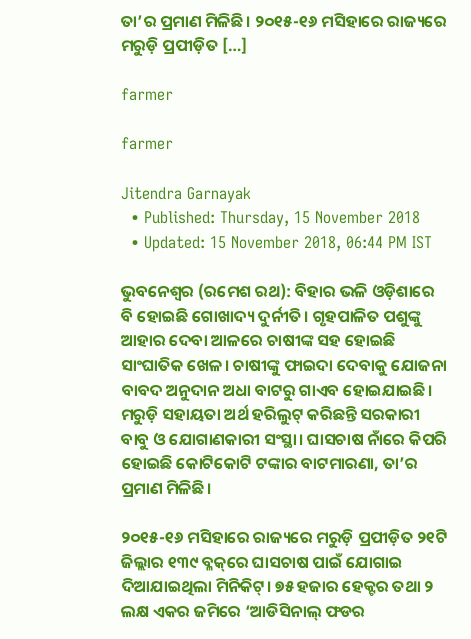ତା’ର ପ୍ରମାଣ ମିଳିଛି। ୨୦୧୫-୧୬ ମସିହାରେ ରାଜ୍ୟରେ ମରୁଡ଼ି ପ୍ରପୀଡ଼ିତ […]

farmer

farmer

Jitendra Garnayak
  • Published: Thursday, 15 November 2018
  • Updated: 15 November 2018, 06:44 PM IST

ଭୁବନେଶ୍ୱର (ରମେଶ ରଥ): ବିହାର ଭଳି ଓଡ଼ିଶାରେ ବି ହୋଇଛି ଗୋଖାଦ୍ୟ ଦୁର୍ନୀତି। ଗୃହପାଳିତ ପଶୁଙ୍କୁ ଆହାର ଦେବା ଆଳରେ ଚାଷୀଙ୍କ ସହ ହୋଇଛି ସାଂଘାତିକ ଖେଳ। ଚାଷୀଙ୍କୁ ଫାଇଦା ଦେବାକୁ ଯୋଜନା ବାବଦ ଅନୁଦାନ ଅଧା ବାଟରୁ ଗାଏବ ହୋଇଯାଇଛି। ମରୁଡ଼ି ସହାୟତା ଅର୍ଥ ହରିଲୁଟ୍ କରିଛନ୍ତି ସରକାରୀ ବାବୁ ଓ ଯୋଗାଣକାରୀ ସଂସ୍ଥା। ଘାସଚାଷ ନାଁରେ କିପରି ହୋଇଛି କୋଟିକୋଟି ଟଙ୍କାର ବାଟମାରଣା, ତା’ର ପ୍ରମାଣ ମିଳିଛି।

୨୦୧୫-୧୬ ମସିହାରେ ରାଜ୍ୟରେ ମରୁଡ଼ି ପ୍ରପୀଡ଼ିତ ୨୧ଟି ଜିଲ୍ଲାର ୧୩୯ ବ୍ଳକ୍‌ରେ ଘାସଚାଷ ପାଇଁ ଯୋଗାଇ ଦିଆଯାଇଥିଲା ମିନିକିଟ୍। ୭୫ ହଜାର ହେକ୍ଟର ତଥା ୨ ଲକ୍ଷ ଏକର ଜମିରେ ‘ଆଡିସିନାଲ୍‌ ଫଡର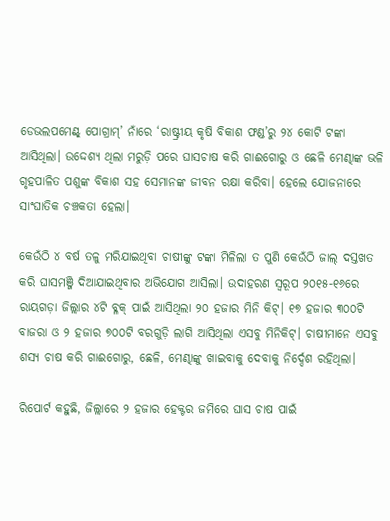ଡେଭଲପମେଣ୍ଟ୍ ପୋଗ୍ରାମ୍‌’ ନାଁରେ ‘ରାଷ୍ଟ୍ରୀୟ କୃଷି ବିକାଶ ଫଣ୍ଡ’ରୁ ୨୪ କୋଟି ଟଙ୍କା ଆସିଥିଲା। ଉଦ୍ଦେଶ୍ୟ ଥିଲା ମରୁଡ଼ି ପରେ ଘାସଚାଷ କରି ଗାଈଗୋରୁ ଓ ଛେଳି ମେଣ୍ଢାଙ୍କ ଭଳି ଗୃହପାଳିତ ପଶୁଙ୍କ ବିକାଶ ସହ ସେମାନଙ୍କ ଜୀବନ ରକ୍ଷା କରିବା। ହେଲେ ଯୋଜନାରେ ସାଂଘାତିକ ଚଞ୍ଚକତା ହେଲା।

କେଉଁଠି ୪ ବର୍ଷ ତଳୁ ମରିଯାଇଥିବା ଚାଷୀଙ୍କୁ ଟଙ୍କା ମିଳିଲା ତ ପୁଣି କେଉଁଠି ଜାଲ୍ ଦସ୍ତଖତ କରି ଘାସମଞ୍ଜି ଦିଆଯାଇଥିବାର ଅଭିଯୋଗ ଆସିଲା। ଉଦାହରଣ ସ୍ୱରୂପ ୨୦୧୫-୧୬ରେ ରାୟଗଡ଼ା ଜିଲ୍ଲାର ୪ଟି ବ୍ଳକ୍ ପାଇଁ ଆସିଥିଲା ୨୦ ହଜାର ମିନି କିଟ୍। ୧୭ ହଜାର ୩୦୦ଟି ବାଜରା ଓ ୨ ହଜାର ୭୦୦ଟି ବରଗୁଡ଼ି ଲାଗି ଆସିଥିଲା ଏସବୁ ମିନିକିଟ୍। ଚାଷୀମାନେ ଏସବୁ ଶସ୍ୟ ଚାଷ କରି ଗାଈଗୋରୁ, ଛେଳି, ମେଣ୍ଢାଙ୍କୁ ଖାଇବାକୁ ଦେବାକୁ ନିର୍ଦ୍ଦେଶ ରହିଥିଲା।

ରିପୋର୍ଟ କହୁଛି, ଜିଲ୍ଲାରେ ୨ ହଜାର ହେକ୍ଟର ଜମିରେ ଘାସ ଚାଷ ପାଇଁ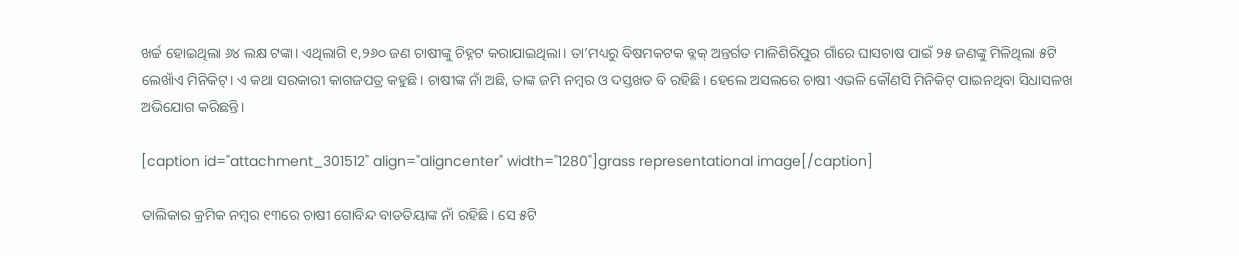ଖର୍ଚ୍ଚ ହୋଇଥିଲା ୬୪ ଲକ୍ଷ ଟଙ୍କା। ଏଥିଲାଗି ୧,୨୬୦ ଜଣ ଚାଷୀଙ୍କୁ ଚିହ୍ନଟ କରାଯାଇଥିଲା। ତା’ମଧ୍ୟରୁ ବିଷମକଟକ ବ୍ଳକ୍‌ ଅନ୍ତର୍ଗତ ମାଳିଶିରିପୁର ଗାଁରେ ଘାସଚାଷ ପାଇଁ ୨୫ ଜଣଙ୍କୁ ମିଳିଥିଲା ୫ଟି ଲେଖାଁଏ ମିନିକିଟ୍। ଏ କଥା ସରକାରୀ କାଗଜପତ୍ର କହୁଛି। ଚାଷୀଙ୍କ ନାଁ ଅଛି, ତାଙ୍କ ଜମି ନମ୍ବର ଓ ଦସ୍ତଖତ ବି ରହିଛି। ହେଲେ ଅସଲରେ ଚାଷୀ ଏଭଳି କୌଣସି ମିନିକିଟ୍ ପାଇନଥିବା ସିଧାସଳଖ ଅଭିଯୋଗ କରିଛନ୍ତି।

[caption id="attachment_301512" align="aligncenter" width="1280"]grass representational image[/caption]

ତାଲିକାର କ୍ରମିକ ନମ୍ବର ୧୩ରେ ଚାଷୀ ଗୋବିନ୍ଦ ବାଡତିୟାଙ୍କ ନାଁ ରହିଛି। ସେ ୫ଟି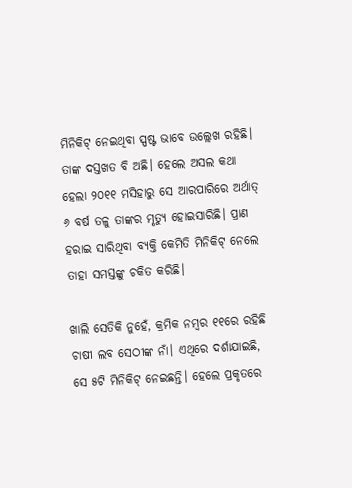ମିନିକିଟ୍ ନେଇଥିବା ସ୍ପଷ୍ଟ ଭାବେ ଉଲ୍ଲେଖ ରହିଛି। ତାଙ୍କ ଦସ୍ତଖତ ବି ଅଛି। ହେଲେ ଅସଲ କଥା ହେଲା ୨୦୧୧ ମସିହାରୁ ସେ ଆରପାରିରେ ଅର୍ଥାତ୍ ୬ ବର୍ଷ ତଳୁ ତାଙ୍କର ମୃତ୍ୟୁ ହୋଇସାରିଛି। ପ୍ରାଣ ହରାଇ ସାରିଥିବା ବ୍ୟକ୍ତି କେମିତି ମିନିକିଟ୍ ନେଲେ ତାହା ସମସ୍ତଙ୍କୁ ଚକିତ କରିଛି।

ଖାଲି ସେତିକି ନୁହେଁ, କ୍ରମିକ ନମ୍ବର ୧୧ରେ ରହିଛି ଚାଷୀ ଲବ ସେଠୀଙ୍କ ନାଁ। ଏଥିରେ ଦର୍ଶାଯାଇଛି, ସେ ୫ଟି ମିନିକିଟ୍ ନେଇଛନ୍ତି। ହେଲେ ପ୍ରକୃତରେ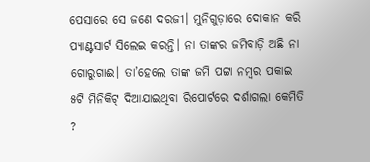ପେସାରେ ସେ ଜଣେ ଦରଜୀ। ମୁନିଗୁଡ଼ାରେ ଦୋକାନ କରି ପ୍ୟାଣ୍ଟସାର୍ଟ ସିଲେଇ କରନ୍ତି। ନା ତାଙ୍କର ଜମିବାଡ଼ି ଅଛି ନା ଗୋରୁଗାଈ। ତା’ହେଲେ ତାଙ୍କ ଜମି ପଟ୍ଟା ନମ୍ବର ପକାଇ ୫ଟି ମିନିକିଟ୍ ଦିଆଯାଇଥିବା ରିପୋର୍ଟରେ ଦର୍ଶାଗଲା କେମିତି ?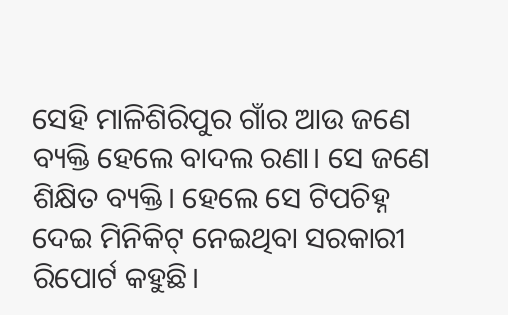ସେହି ମାଳିଶିରିପୁର ଗାଁର ଆଉ ଜଣେ ବ୍ୟକ୍ତି ହେଲେ ବାଦଲ ରଣା। ସେ ଜଣେ ଶିକ୍ଷିତ ବ୍ୟକ୍ତି। ହେଲେ ସେ ଟିପଚିହ୍ନ ଦେଇ ମିନିକିଟ୍ ନେଇଥିବା ସରକାରୀ ରିପୋର୍ଟ କହୁଛି।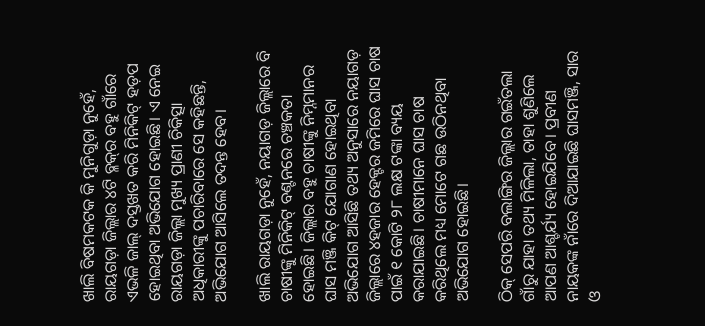ଖାଲି ବିଷମକଟକ କି ମୁନିଗୁଡ଼ା ନୁହେଁ, ରାୟଗଡ଼ା ଜିଲ୍ଲାର ୪ଟି ବ୍ଳକ୍‌ର ବହୁ ଗାଁରେ ଏଭଳି ଜାଲ୍ ଦସ୍ତଖତ କରି ମିନିକିଟ୍ ହଡ଼ପ ହୋଇଥିବା ଅଭିଯୋଗ ହୋଇଛି। ଏ ନେଇ ରାୟଗଡ଼ା ଜିଲ୍ଲା ମୁଖ୍ୟ ପ୍ରାଣୀ ଚିକିତ୍ସା ଅଧିକାରୀଙ୍କୁ ପଚାରିବାରେ ସେ କହିଛନ୍ତି, ଅଭିଯୋଗ ଆସିଲେ ତଦନ୍ତ ହେବ।

ଖାଲି ରାୟଗଡ଼ା ନୁହେଁ, ନୟାଗଡ଼ ଜିଲ୍ଲାରେ ବି ଚାଷୀଙ୍କୁ ମିନିକିଟ୍ ବଣ୍ଟନରେ ଚଞ୍ଚକତା ହୋଇଛି। ଜିଲ୍ଲାର ବହୁ ଚାଷୀଙ୍କୁ ନିମ୍ନମାନର ଘାସ ମଞ୍ଜି କିଟ୍ ଯୋଗାଣ ହୋଇଥିବା ଅଭିଯୋଗ ଆସିଛି ତଥ୍ୟ ଅନୁସାରେ ନୟାଗଡ଼ ଜିଲ୍ଲାରେ ୪ହଜାର ହେକ୍ଟର ଜମିରେ ଘାସ ଚାଷ ପାଇଁ ୧ କୋଟି ୨୮ ଲକ୍ଷ ଟଙ୍କା ବ୍ୟୟ କରାଯାଇଛି। ଚାଷୀମାନେ ଘାସ ଚାଷ କରିଥିଲେ ମଧ୍ୟ ମୋଟେ ଗଛ ଉଠିନଥିବା ଅଭିଯୋଗ ହୋଇଛି।

ଠିକ୍ ସେପରି ବଲାଙ୍ଗିର ଜିଲ୍ଲାର ଗଇଁତଲା ଗାଁରୁ ଯାହା ତଥ୍ୟ ମିଳିଲା, ତାହା ଶୁଣିଲେ ଆପଣ ଆଶ୍ଚର୍ଯ୍ୟ ହୋଇଯିବେ। ପ୍ରବୀଣ ନାୟକଙ୍କ ନାଁରେ ଦିଆଯାଇଛି ଘାସମଞ୍ଜି, ସାର ଓ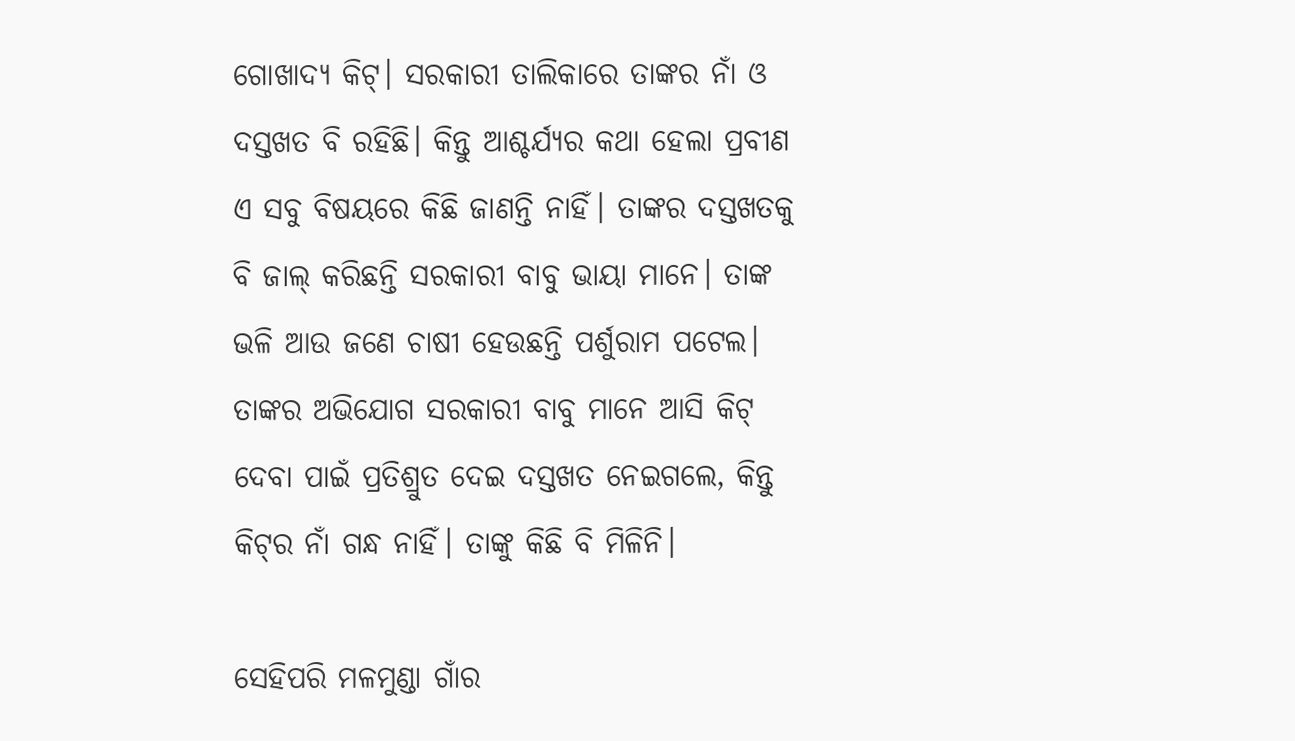ଗୋଖାଦ୍ୟ କିଟ୍। ସରକାରୀ ତାଲିକାରେ ତାଙ୍କର ନାଁ ଓ ଦସ୍ତଖତ ବି ରହିଛି। କିନ୍ତୁ ଆଶ୍ଚର୍ଯ୍ୟର କଥା ହେଲା ପ୍ରବୀଣ ଏ ସବୁ ବିଷୟରେ କିଛି ଜାଣନ୍ତି ନାହିଁ। ତାଙ୍କର ଦସ୍ତଖତକୁ ବି ଜାଲ୍ କରିଛନ୍ତି ସରକାରୀ ବାବୁ ଭାୟା ମାନେ। ତାଙ୍କ ଭଳି ଆଉ ଜଣେ ଚାଷୀ ହେଉଛନ୍ତି ପର୍ଶୁରାମ ପଟେଲ। ତାଙ୍କର ଅଭିଯୋଗ ସରକାରୀ ବାବୁ ମାନେ ଆସି କିଟ୍ ଦେବା ପାଇଁ ପ୍ରତିଶ୍ରୁତ ଦେଇ ଦସ୍ତଖତ ନେଇଗଲେ, କିନ୍ତୁ କିଟ୍‌ର ନାଁ ଗନ୍ଧ ନାହିଁ। ତାଙ୍କୁ କିଛି ବି ମିଳିନି।

ସେହିପରି ମଳମୁଣ୍ଡା ଗାଁର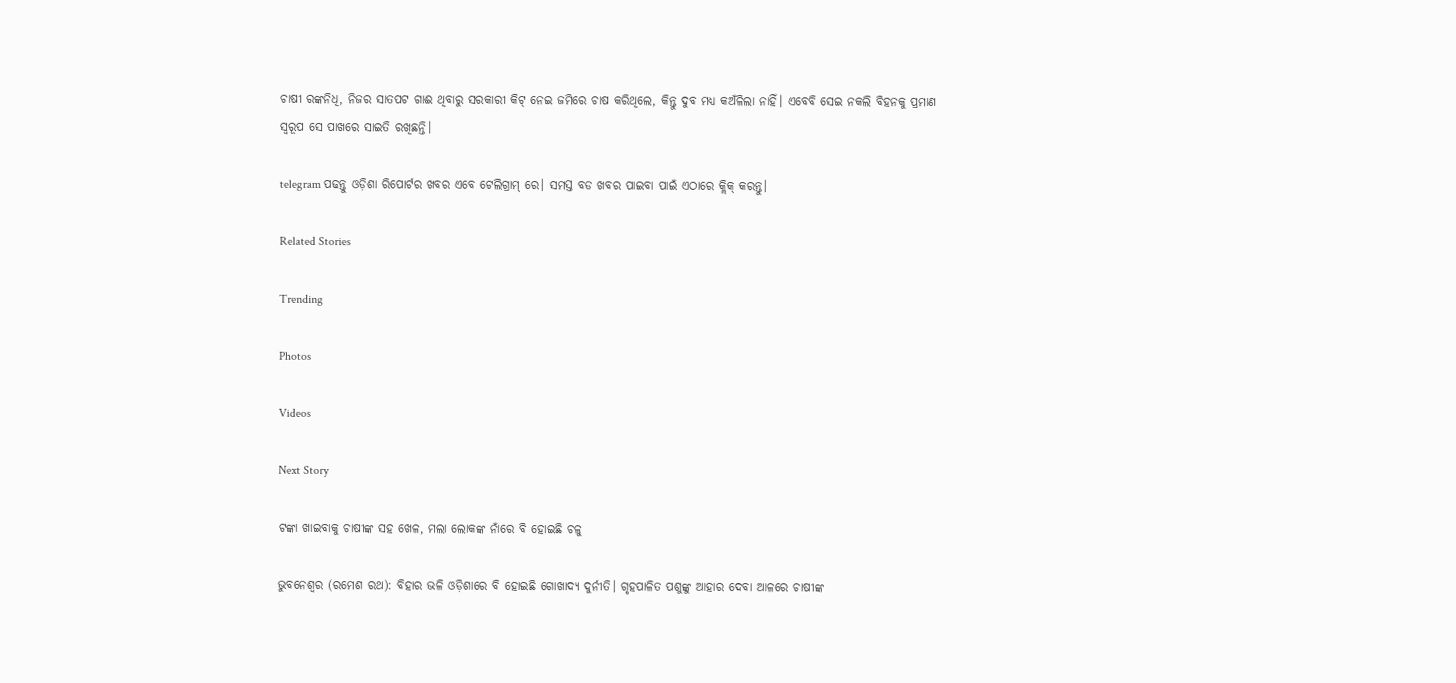ଚାଷୀ ରଙ୍କନିଧି, ନିଜର ସାତପଟ ଗାଈ ଥିବାରୁ ସରକାରୀ କିଟ୍ ନେଇ ଜମିରେ ଚାଷ କରିଥିଲେ, କିନ୍ତୁ ଦୁବ ମଧ୍ୟ କଅଁଳିଲା ନାହିଁ। ଏବେବି ସେଇ ନକଲି ବିହନକୁ ପ୍ରମାଣ ସ୍ୱରୂପ ସେ ପାଖରେ ସାଇତି ରଖିଛନ୍ତି।

telegram ପଢନ୍ତୁ ଓଡ଼ିଶା ରିପୋର୍ଟର ଖବର ଏବେ ଟେଲିଗ୍ରାମ୍ ରେ। ସମସ୍ତ ବଡ ଖବର ପାଇବା ପାଇଁ ଏଠାରେ କ୍ଲିକ୍ କରନ୍ତୁ।

Related Stories

Trending

Photos

Videos

Next Story

ଟଙ୍କା ଖାଇବାକୁ ଚାଷୀଙ୍କ ସହ ଖେଳ, ମଲା ଲୋକଙ୍କ ନାଁରେ ବି ହୋଇଛି ଚଳୁ

ଭୁବନେଶ୍ୱର (ରମେଶ ରଥ): ବିହାର ଭଳି ଓଡ଼ିଶାରେ ବି ହୋଇଛି ଗୋଖାଦ୍ୟ ଦୁର୍ନୀତି। ଗୃହପାଳିତ ପଶୁଙ୍କୁ ଆହାର ଦେବା ଆଳରେ ଚାଷୀଙ୍କ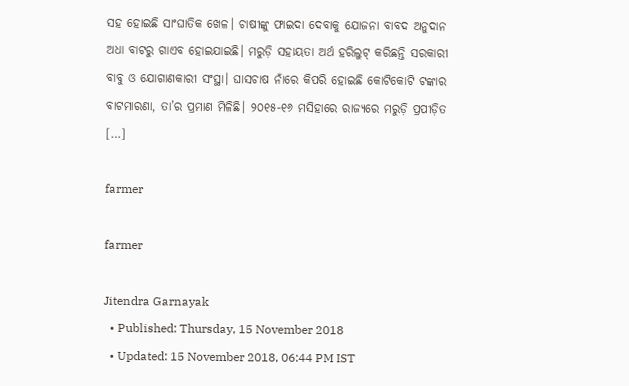ସହ ହୋଇଛି ସାଂଘାତିକ ଖେଳ। ଚାଷୀଙ୍କୁ ଫାଇଦା ଦେବାକୁ ଯୋଜନା ବାବଦ ଅନୁଦାନ ଅଧା ବାଟରୁ ଗାଏବ ହୋଇଯାଇଛି। ମରୁଡ଼ି ସହାୟତା ଅର୍ଥ ହରିଲୁଟ୍ କରିଛନ୍ତି ସରକାରୀ ବାବୁ ଓ ଯୋଗାଣକାରୀ ସଂସ୍ଥା। ଘାସଚାଷ ନାଁରେ କିପରି ହୋଇଛି କୋଟିକୋଟି ଟଙ୍କାର ବାଟମାରଣା, ତା’ର ପ୍ରମାଣ ମିଳିଛି। ୨୦୧୫-୧୬ ମସିହାରେ ରାଜ୍ୟରେ ମରୁଡ଼ି ପ୍ରପୀଡ଼ିତ […]

farmer

farmer

Jitendra Garnayak
  • Published: Thursday, 15 November 2018
  • Updated: 15 November 2018, 06:44 PM IST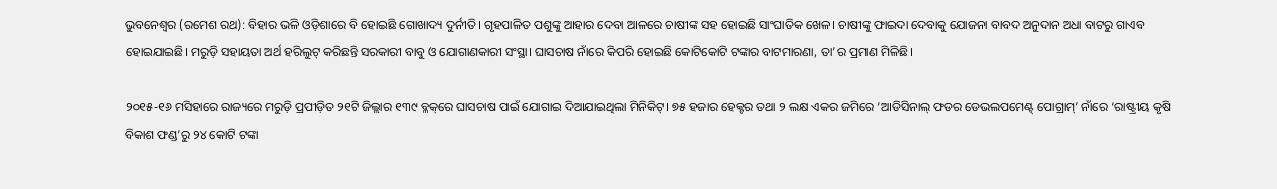ଭୁବନେଶ୍ୱର (ରମେଶ ରଥ): ବିହାର ଭଳି ଓଡ଼ିଶାରେ ବି ହୋଇଛି ଗୋଖାଦ୍ୟ ଦୁର୍ନୀତି। ଗୃହପାଳିତ ପଶୁଙ୍କୁ ଆହାର ଦେବା ଆଳରେ ଚାଷୀଙ୍କ ସହ ହୋଇଛି ସାଂଘାତିକ ଖେଳ। ଚାଷୀଙ୍କୁ ଫାଇଦା ଦେବାକୁ ଯୋଜନା ବାବଦ ଅନୁଦାନ ଅଧା ବାଟରୁ ଗାଏବ ହୋଇଯାଇଛି। ମରୁଡ଼ି ସହାୟତା ଅର୍ଥ ହରିଲୁଟ୍ କରିଛନ୍ତି ସରକାରୀ ବାବୁ ଓ ଯୋଗାଣକାରୀ ସଂସ୍ଥା। ଘାସଚାଷ ନାଁରେ କିପରି ହୋଇଛି କୋଟିକୋଟି ଟଙ୍କାର ବାଟମାରଣା, ତା’ର ପ୍ରମାଣ ମିଳିଛି।

୨୦୧୫-୧୬ ମସିହାରେ ରାଜ୍ୟରେ ମରୁଡ଼ି ପ୍ରପୀଡ଼ିତ ୨୧ଟି ଜିଲ୍ଲାର ୧୩୯ ବ୍ଳକ୍‌ରେ ଘାସଚାଷ ପାଇଁ ଯୋଗାଇ ଦିଆଯାଇଥିଲା ମିନିକିଟ୍। ୭୫ ହଜାର ହେକ୍ଟର ତଥା ୨ ଲକ୍ଷ ଏକର ଜମିରେ ‘ଆଡିସିନାଲ୍‌ ଫଡର ଡେଭଲପମେଣ୍ଟ୍ ପୋଗ୍ରାମ୍‌’ ନାଁରେ ‘ରାଷ୍ଟ୍ରୀୟ କୃଷି ବିକାଶ ଫଣ୍ଡ’ରୁ ୨୪ କୋଟି ଟଙ୍କା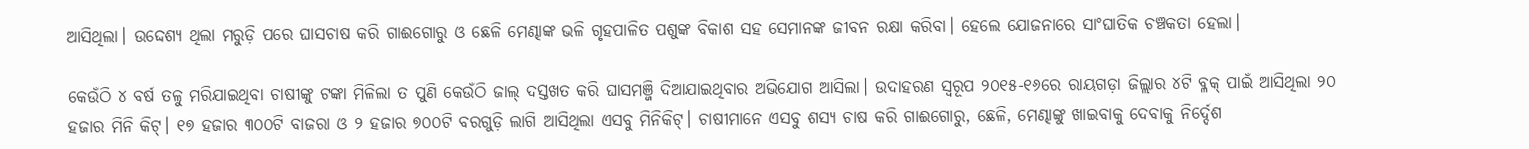ଆସିଥିଲା। ଉଦ୍ଦେଶ୍ୟ ଥିଲା ମରୁଡ଼ି ପରେ ଘାସଚାଷ କରି ଗାଈଗୋରୁ ଓ ଛେଳି ମେଣ୍ଢାଙ୍କ ଭଳି ଗୃହପାଳିତ ପଶୁଙ୍କ ବିକାଶ ସହ ସେମାନଙ୍କ ଜୀବନ ରକ୍ଷା କରିବା। ହେଲେ ଯୋଜନାରେ ସାଂଘାତିକ ଚଞ୍ଚକତା ହେଲା।

କେଉଁଠି ୪ ବର୍ଷ ତଳୁ ମରିଯାଇଥିବା ଚାଷୀଙ୍କୁ ଟଙ୍କା ମିଳିଲା ତ ପୁଣି କେଉଁଠି ଜାଲ୍ ଦସ୍ତଖତ କରି ଘାସମଞ୍ଜି ଦିଆଯାଇଥିବାର ଅଭିଯୋଗ ଆସିଲା। ଉଦାହରଣ ସ୍ୱରୂପ ୨୦୧୫-୧୬ରେ ରାୟଗଡ଼ା ଜିଲ୍ଲାର ୪ଟି ବ୍ଳକ୍ ପାଇଁ ଆସିଥିଲା ୨୦ ହଜାର ମିନି କିଟ୍। ୧୭ ହଜାର ୩୦୦ଟି ବାଜରା ଓ ୨ ହଜାର ୭୦୦ଟି ବରଗୁଡ଼ି ଲାଗି ଆସିଥିଲା ଏସବୁ ମିନିକିଟ୍। ଚାଷୀମାନେ ଏସବୁ ଶସ୍ୟ ଚାଷ କରି ଗାଈଗୋରୁ, ଛେଳି, ମେଣ୍ଢାଙ୍କୁ ଖାଇବାକୁ ଦେବାକୁ ନିର୍ଦ୍ଦେଶ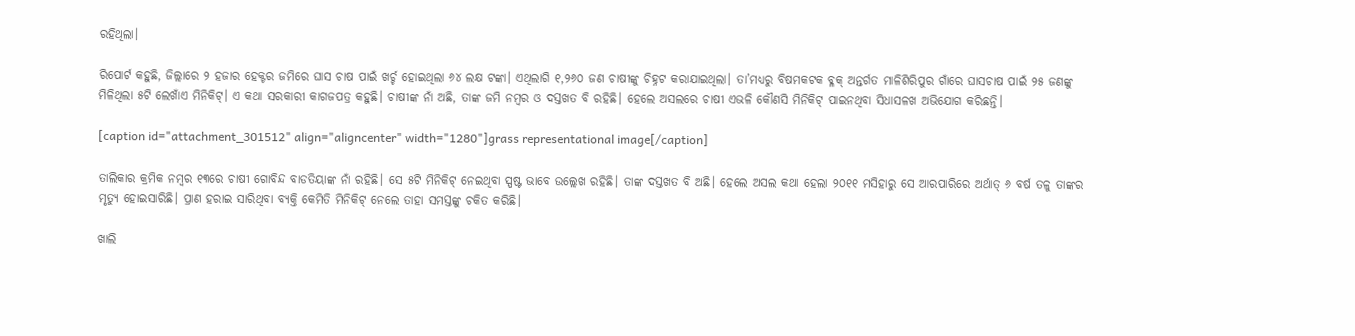ରହିଥିଲା।

ରିପୋର୍ଟ କହୁଛି, ଜିଲ୍ଲାରେ ୨ ହଜାର ହେକ୍ଟର ଜମିରେ ଘାସ ଚାଷ ପାଇଁ ଖର୍ଚ୍ଚ ହୋଇଥିଲା ୬୪ ଲକ୍ଷ ଟଙ୍କା। ଏଥିଲାଗି ୧,୨୬୦ ଜଣ ଚାଷୀଙ୍କୁ ଚିହ୍ନଟ କରାଯାଇଥିଲା। ତା’ମଧ୍ୟରୁ ବିଷମକଟକ ବ୍ଳକ୍‌ ଅନ୍ତର୍ଗତ ମାଳିଶିରିପୁର ଗାଁରେ ଘାସଚାଷ ପାଇଁ ୨୫ ଜଣଙ୍କୁ ମିଳିଥିଲା ୫ଟି ଲେଖାଁଏ ମିନିକିଟ୍। ଏ କଥା ସରକାରୀ କାଗଜପତ୍ର କହୁଛି। ଚାଷୀଙ୍କ ନାଁ ଅଛି, ତାଙ୍କ ଜମି ନମ୍ବର ଓ ଦସ୍ତଖତ ବି ରହିଛି। ହେଲେ ଅସଲରେ ଚାଷୀ ଏଭଳି କୌଣସି ମିନିକିଟ୍ ପାଇନଥିବା ସିଧାସଳଖ ଅଭିଯୋଗ କରିଛନ୍ତି।

[caption id="attachment_301512" align="aligncenter" width="1280"]grass representational image[/caption]

ତାଲିକାର କ୍ରମିକ ନମ୍ବର ୧୩ରେ ଚାଷୀ ଗୋବିନ୍ଦ ବାଡତିୟାଙ୍କ ନାଁ ରହିଛି। ସେ ୫ଟି ମିନିକିଟ୍ ନେଇଥିବା ସ୍ପଷ୍ଟ ଭାବେ ଉଲ୍ଲେଖ ରହିଛି। ତାଙ୍କ ଦସ୍ତଖତ ବି ଅଛି। ହେଲେ ଅସଲ କଥା ହେଲା ୨୦୧୧ ମସିହାରୁ ସେ ଆରପାରିରେ ଅର୍ଥାତ୍ ୬ ବର୍ଷ ତଳୁ ତାଙ୍କର ମୃତ୍ୟୁ ହୋଇସାରିଛି। ପ୍ରାଣ ହରାଇ ସାରିଥିବା ବ୍ୟକ୍ତି କେମିତି ମିନିକିଟ୍ ନେଲେ ତାହା ସମସ୍ତଙ୍କୁ ଚକିତ କରିଛି।

ଖାଲି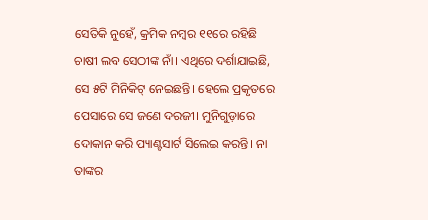ସେତିକି ନୁହେଁ, କ୍ରମିକ ନମ୍ବର ୧୧ରେ ରହିଛି ଚାଷୀ ଲବ ସେଠୀଙ୍କ ନାଁ। ଏଥିରେ ଦର୍ଶାଯାଇଛି, ସେ ୫ଟି ମିନିକିଟ୍ ନେଇଛନ୍ତି। ହେଲେ ପ୍ରକୃତରେ ପେସାରେ ସେ ଜଣେ ଦରଜୀ। ମୁନିଗୁଡ଼ାରେ ଦୋକାନ କରି ପ୍ୟାଣ୍ଟସାର୍ଟ ସିଲେଇ କରନ୍ତି। ନା ତାଙ୍କର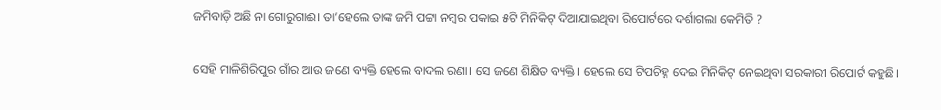ଜମିବାଡ଼ି ଅଛି ନା ଗୋରୁଗାଈ। ତା’ହେଲେ ତାଙ୍କ ଜମି ପଟ୍ଟା ନମ୍ବର ପକାଇ ୫ଟି ମିନିକିଟ୍ ଦିଆଯାଇଥିବା ରିପୋର୍ଟରେ ଦର୍ଶାଗଲା କେମିତି ?

ସେହି ମାଳିଶିରିପୁର ଗାଁର ଆଉ ଜଣେ ବ୍ୟକ୍ତି ହେଲେ ବାଦଲ ରଣା। ସେ ଜଣେ ଶିକ୍ଷିତ ବ୍ୟକ୍ତି। ହେଲେ ସେ ଟିପଚିହ୍ନ ଦେଇ ମିନିକିଟ୍ ନେଇଥିବା ସରକାରୀ ରିପୋର୍ଟ କହୁଛି।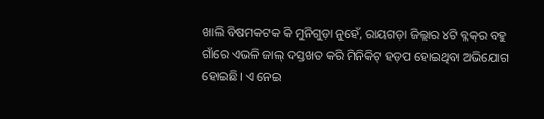ଖାଲି ବିଷମକଟକ କି ମୁନିଗୁଡ଼ା ନୁହେଁ, ରାୟଗଡ଼ା ଜିଲ୍ଲାର ୪ଟି ବ୍ଳକ୍‌ର ବହୁ ଗାଁରେ ଏଭଳି ଜାଲ୍ ଦସ୍ତଖତ କରି ମିନିକିଟ୍ ହଡ଼ପ ହୋଇଥିବା ଅଭିଯୋଗ ହୋଇଛି। ଏ ନେଇ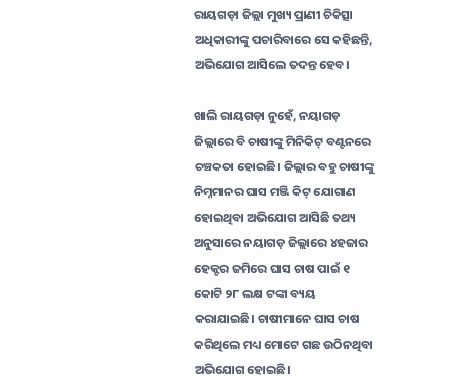ରାୟଗଡ଼ା ଜିଲ୍ଲା ମୁଖ୍ୟ ପ୍ରାଣୀ ଚିକିତ୍ସା ଅଧିକାରୀଙ୍କୁ ପଚାରିବାରେ ସେ କହିଛନ୍ତି, ଅଭିଯୋଗ ଆସିଲେ ତଦନ୍ତ ହେବ।

ଖାଲି ରାୟଗଡ଼ା ନୁହେଁ, ନୟାଗଡ଼ ଜିଲ୍ଲାରେ ବି ଚାଷୀଙ୍କୁ ମିନିକିଟ୍ ବଣ୍ଟନରେ ଚଞ୍ଚକତା ହୋଇଛି। ଜିଲ୍ଲାର ବହୁ ଚାଷୀଙ୍କୁ ନିମ୍ନମାନର ଘାସ ମଞ୍ଜି କିଟ୍ ଯୋଗାଣ ହୋଇଥିବା ଅଭିଯୋଗ ଆସିଛି ତଥ୍ୟ ଅନୁସାରେ ନୟାଗଡ଼ ଜିଲ୍ଲାରେ ୪ହଜାର ହେକ୍ଟର ଜମିରେ ଘାସ ଚାଷ ପାଇଁ ୧ କୋଟି ୨୮ ଲକ୍ଷ ଟଙ୍କା ବ୍ୟୟ କରାଯାଇଛି। ଚାଷୀମାନେ ଘାସ ଚାଷ କରିଥିଲେ ମଧ୍ୟ ମୋଟେ ଗଛ ଉଠିନଥିବା ଅଭିଯୋଗ ହୋଇଛି।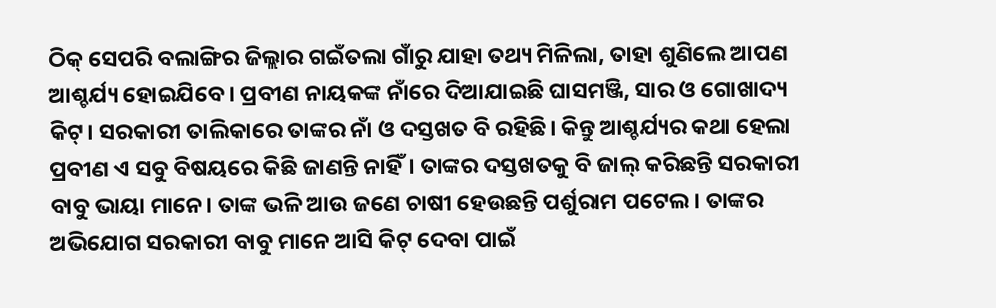ଠିକ୍ ସେପରି ବଲାଙ୍ଗିର ଜିଲ୍ଲାର ଗଇଁତଲା ଗାଁରୁ ଯାହା ତଥ୍ୟ ମିଳିଲା, ତାହା ଶୁଣିଲେ ଆପଣ ଆଶ୍ଚର୍ଯ୍ୟ ହୋଇଯିବେ। ପ୍ରବୀଣ ନାୟକଙ୍କ ନାଁରେ ଦିଆଯାଇଛି ଘାସମଞ୍ଜି, ସାର ଓ ଗୋଖାଦ୍ୟ କିଟ୍। ସରକାରୀ ତାଲିକାରେ ତାଙ୍କର ନାଁ ଓ ଦସ୍ତଖତ ବି ରହିଛି। କିନ୍ତୁ ଆଶ୍ଚର୍ଯ୍ୟର କଥା ହେଲା ପ୍ରବୀଣ ଏ ସବୁ ବିଷୟରେ କିଛି ଜାଣନ୍ତି ନାହିଁ। ତାଙ୍କର ଦସ୍ତଖତକୁ ବି ଜାଲ୍ କରିଛନ୍ତି ସରକାରୀ ବାବୁ ଭାୟା ମାନେ। ତାଙ୍କ ଭଳି ଆଉ ଜଣେ ଚାଷୀ ହେଉଛନ୍ତି ପର୍ଶୁରାମ ପଟେଲ। ତାଙ୍କର ଅଭିଯୋଗ ସରକାରୀ ବାବୁ ମାନେ ଆସି କିଟ୍ ଦେବା ପାଇଁ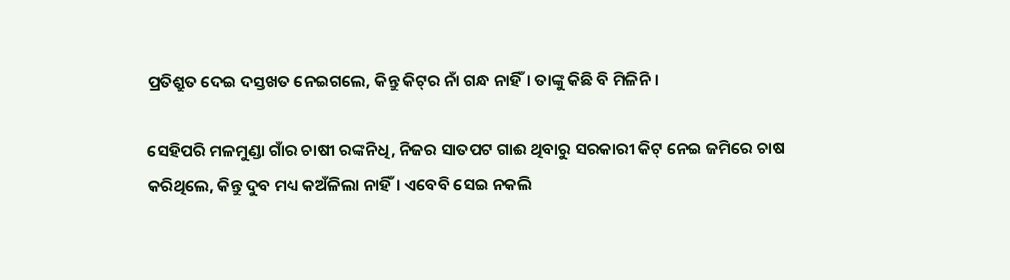ପ୍ରତିଶ୍ରୁତ ଦେଇ ଦସ୍ତଖତ ନେଇଗଲେ, କିନ୍ତୁ କିଟ୍‌ର ନାଁ ଗନ୍ଧ ନାହିଁ। ତାଙ୍କୁ କିଛି ବି ମିଳିନି।

ସେହିପରି ମଳମୁଣ୍ଡା ଗାଁର ଚାଷୀ ରଙ୍କନିଧି, ନିଜର ସାତପଟ ଗାଈ ଥିବାରୁ ସରକାରୀ କିଟ୍ ନେଇ ଜମିରେ ଚାଷ କରିଥିଲେ, କିନ୍ତୁ ଦୁବ ମଧ୍ୟ କଅଁଳିଲା ନାହିଁ। ଏବେବି ସେଇ ନକଲି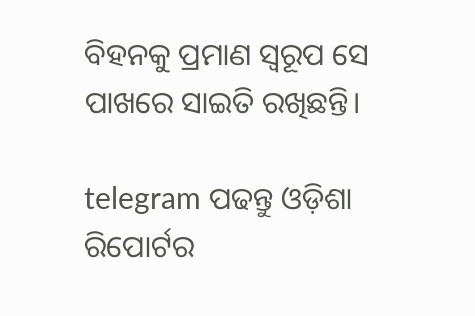ବିହନକୁ ପ୍ରମାଣ ସ୍ୱରୂପ ସେ ପାଖରେ ସାଇତି ରଖିଛନ୍ତି।

telegram ପଢନ୍ତୁ ଓଡ଼ିଶା ରିପୋର୍ଟର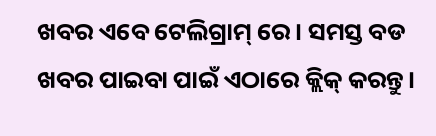ଖବର ଏବେ ଟେଲିଗ୍ରାମ୍ ରେ। ସମସ୍ତ ବଡ ଖବର ପାଇବା ପାଇଁ ଏଠାରେ କ୍ଲିକ୍ କରନ୍ତୁ।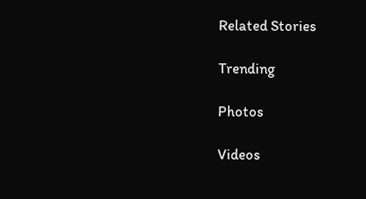Related Stories

Trending

Photos

Videos